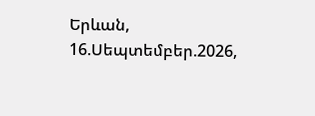Երևան, 16.Սեպտեմբեր.2026,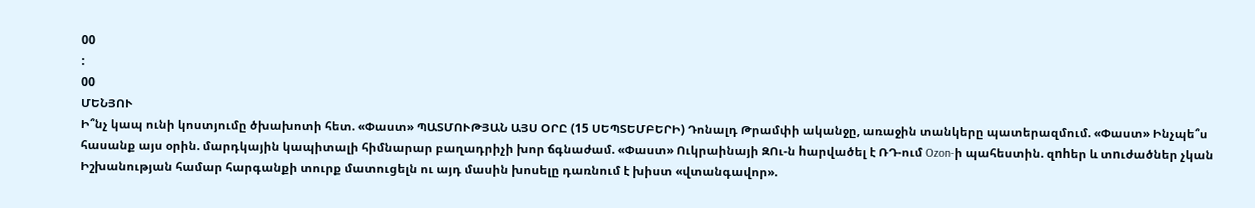00
:
00
ՄԵՆՅՈՒ
Ի՞նչ կապ ունի կոստյումը ծխախոտի հետ. «Փաստ» ՊԱՏՄՈՒԹՅԱՆ ԱՅՍ ՕՐԸ (15 ՍԵՊՏԵՄԲԵՐԻ) Դոնալդ Թրամփի ականջը, առաջին տանկերը պատերազմում. «Փաստ» Ինչպե՞ս հասանք այս օրին. մարդկային կապիտալի հիմնարար բաղադրիչի խոր ճգնաժամ. «Փաստ» Ուկրաինայի ԶՈւ-ն hարվածել է ՌԴ-ում Ozon-ի պահեստին. զnhեր և տnւժածներ չկան Իշխանության համար հարգանքի տուրք մատուցելն ու այդ մասին խոսելը դառնում է խիստ «վտանգավոր».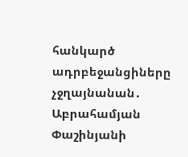հանկարծ ադրբեջանցիները չջղայնանան․ Աբրահամյան Փաշինյանի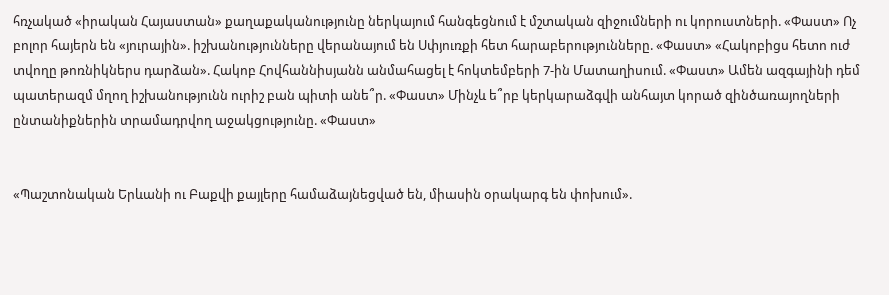հռչակած «իրական Հայաստան» քաղաքականությունը ներկայում հանգեցնում է մշտական զիջումների ու կորուստների. «Փաստ» Ոչ բոլոր հայերն են «յուրային». իշխանությունները վերանայում են Սփյուռքի հետ հարաբերությունները. «Փաստ» «Հակոբիցս հետո ուժ տվողը թոռնիկներս դարձան». Հակոբ Հովհաննիսյանն անմահացել է հոկտեմբերի 7-ին Մատաղիսում. «Փաստ» Ամեն ազգայինի դեմ պատերազմ մղող իշխանությունն ուրիշ բան պիտի անե՞ր. «Փաստ» Մինչև ե՞րբ կերկարաձգվի անհայտ կորած զինծառայողների ընտանիքներին տրամադրվող աջակցությունը. «Փաստ»


«Պաշտոնական Երևանի ու Բաքվի քայլերը համաձայնեցված են, միասին օրակարգ են փոխում».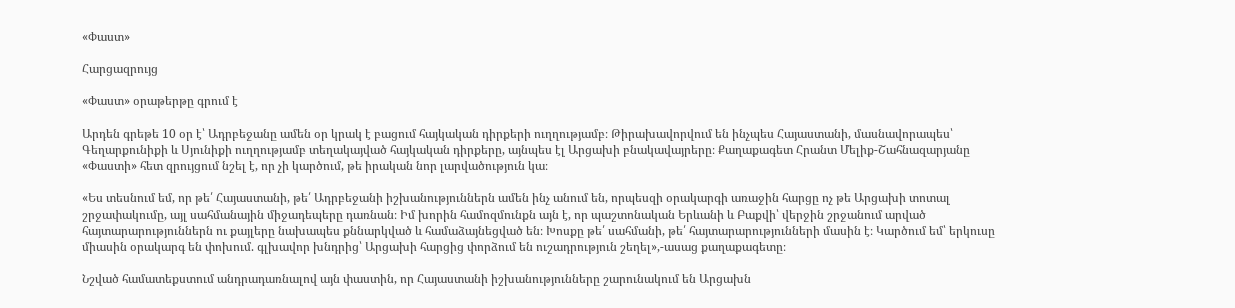«Փաստ»

Հարցազրույց

«Փաստ» օրաթերթը գրում է

Արդեն գրեթե 10 օր է՝ Ադրբեջանը ամեն օր կրակ է բացում հայկական դիրքերի ուղղությամբ։ Թիրախավորվում են ինչպես Հայաստանի, մասնավորապես՝ Գեղարքունիքի և Սյունիքի ուղղությամբ տեղակայված հայկական դիրքերը, այնպես էլ Արցախի բնակավայրերը։ Քաղաքագետ Հրանտ Մելիք-Շահնազարյանը «Փաստի» հետ զրույցում նշել է, որ չի կարծում, թե իրական նոր լարվածություն կա։

«Ես տեսնում եմ, որ թե՛ Հայաստանի, թե՛ Ադրբեջանի իշխանություններն ամեն ինչ անում են, որպեսզի օրակարգի առաջին հարցը ոչ թե Արցախի տոտալ շրջափակումը, այլ սահմանային միջադեպերը դառնան։ Իմ խորին համոզմունքն այն է, որ պաշտոնական Երևանի և Բաքվի՝ վերջին շրջանում արված հայտարարություններն ու քայլերը նախապես քննարկված և համաձայնեցված են։ Խոսքը թե՛ սահմանի, թե՛ հայտարարությունների մասին է։ Կարծում եմ՝ երկուսը միասին օրակարգ են փոխում. գլխավոր խնդրից՝ Արցախի հարցից փորձում են ուշադրություն շեղել»,-ասաց քաղաքագետը։

Նշված համատեքստում անդրադառնալով այն փաստին, որ Հայաստանի իշխանությունները շարունակում են Արցախն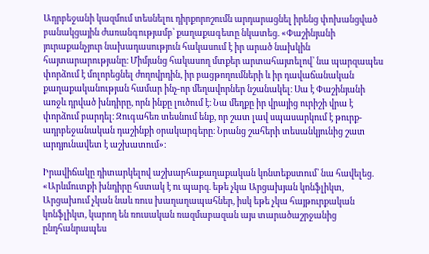Ադրբեջանի կազմում տեսնելու դիրքորոշումն արդարացնել իրենց փոխանցված բանակցային ժառանգությամբ՝ քաղաքագետը նկատեց. «Փաշինյանի յուրաքանչյուր նախադասություն հակասում է իր արած նախկին հայտարարությանը։ Միմյանց հակասող մտքեր արտահայտելով՝ նա պարզապես փորձում է մոլորեցնել ժողովրդին, իր բացթողումների և իր դավաճանական քաղաքականության համար ինչ-որ մեղավորներ նշանակել։ Սա է Փաշինյանի առջև դրված խնդիրը, որն ինքը լուծում է։ Նա մեղքը իր վրայից ուրիշի վրա է փորձում բարդել։ Զուգահեռ տեսնում ենք, որ շատ լավ սպասարկում է թուրք-ադրբեջանական դաշինքի օրակարգերը։ Նրանց շահերի տեսանկյունից շատ արդյունավետ է աշխատում»։

Իրավիճակը դիտարկելով աշխարհաքաղաքական կոնտեքստում՝ նա հավելեց. «Արևմուտքի խնդիրը հստակ է ու պարզ. եթե չկա Արցախյան կոնֆլիկտ, Արցախում չկան նաև ռուս խաղաղապահներ, իսկ եթե չկա հայթուրքական կոնֆլիկտ, կարող են ռուսական ռազմաբազան այս տարածաշրջանից ընդհանրապես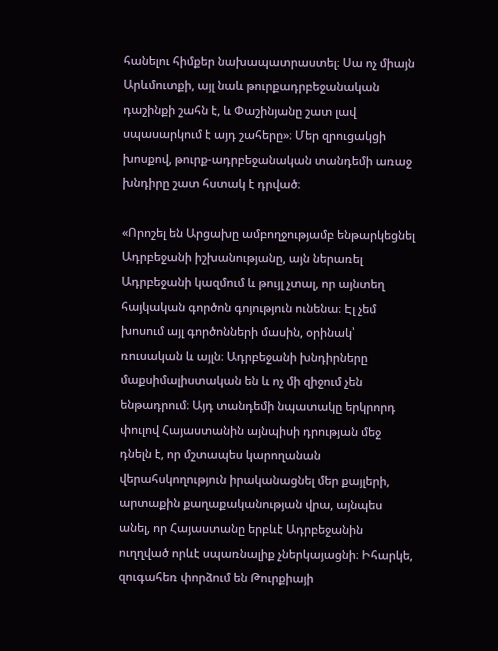հանելու հիմքեր նախապատրաստել։ Սա ոչ միայն Արևմուտքի, այլ նաև թուրքադրբեջանական դաշինքի շահն է, և Փաշինյանը շատ լավ սպասարկում է այդ շահերը»։ Մեր զրուցակցի խոսքով, թուրք-ադրբեջանական տանդեմի առաջ խնդիրը շատ հստակ է դրված։

«Որոշել են Արցախը ամբողջությամբ ենթարկեցնել Ադրբեջանի իշխանությանը, այն ներառել Ադրբեջանի կազմում և թույլ չտալ, որ այնտեղ հայկական գործոն գոյություն ունենա։ Էլ չեմ խոսում այլ գործոնների մասին, օրինակ՝ ռուսական և այլն։ Ադրբեջանի խնդիրները մաքսիմալիստական են և ոչ մի զիջում չեն ենթադրում։ Այդ տանդեմի նպատակը երկրորդ փուլով Հայաստանին այնպիսի դրության մեջ դնելն է, որ մշտապես կարողանան վերահսկողություն իրականացնել մեր քայլերի, արտաքին քաղաքականության վրա, այնպես անել, որ Հայաստանը երբևէ Ադրբեջանին ուղղված որևէ սպառնալիք չներկայացնի։ Իհարկե, զուգահեռ փորձում են Թուրքիայի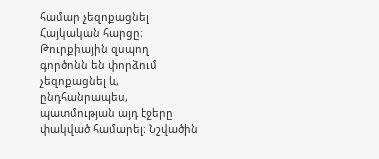համար չեզոքացնել Հայկական հարցը։ Թուրքիային զսպող գործոնն են փորձում չեզոքացնել և, ընդհանրապես, պատմության այդ էջերը փակված համարել։ Նշվածին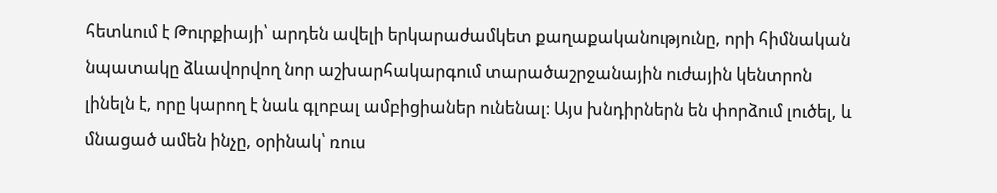հետևում է Թուրքիայի՝ արդեն ավելի երկարաժամկետ քաղաքականությունը, որի հիմնական նպատակը ձևավորվող նոր աշխարհակարգում տարածաշրջանային ուժային կենտրոն լինելն է, որը կարող է նաև գլոբալ ամբիցիաներ ունենալ։ Այս խնդիրներն են փորձում լուծել, և մնացած ամեն ինչը, օրինակ՝ ռուս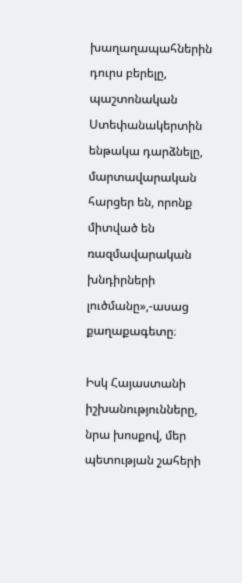խաղաղապահներին դուրս բերելը, պաշտոնական Ստեփանակերտին ենթակա դարձնելը, մարտավարական հարցեր են, որոնք միտված են ռազմավարական խնդիրների լուծմանը»,-ասաց քաղաքագետը։

Իսկ Հայաստանի իշխանությունները, նրա խոսքով, մեր պետության շահերի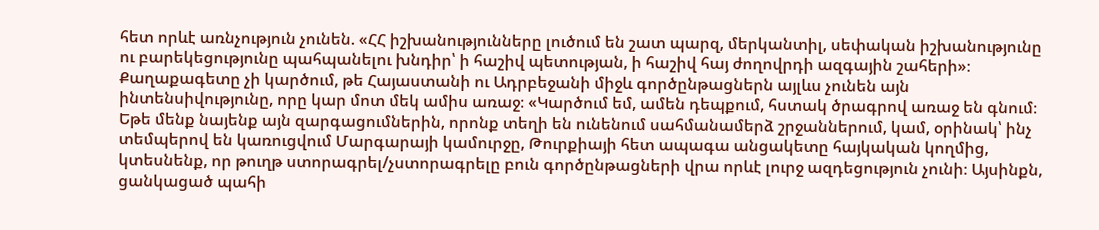հետ որևէ առնչություն չունեն. «ՀՀ իշխանությունները լուծում են շատ պարզ, մերկանտիլ, սեփական իշխանությունը ու բարեկեցությունը պահպանելու խնդիր՝ ի հաշիվ պետության, ի հաշիվ հայ ժողովրդի ազգային շահերի»։ Քաղաքագետը չի կարծում, թե Հայաստանի ու Ադրբեջանի միջև գործընթացներն այլևս չունեն այն ինտենսիվությունը, որը կար մոտ մեկ ամիս առաջ։ «Կարծում եմ, ամեն դեպքում, հստակ ծրագրով առաջ են գնում։ Եթե մենք նայենք այն զարգացումներին, որոնք տեղի են ունենում սահմանամերձ շրջաններում, կամ, օրինակ՝ ինչ տեմպերով են կառուցվում Մարգարայի կամուրջը, Թուրքիայի հետ ապագա անցակետը հայկական կողմից, կտեսնենք, որ թուղթ ստորագրել/չստորագրելը բուն գործընթացների վրա որևէ լուրջ ազդեցություն չունի։ Այսինքն, ցանկացած պահի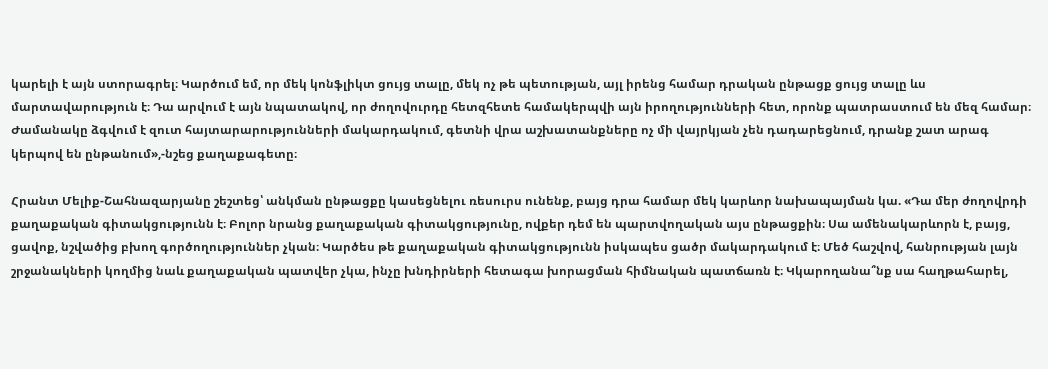կարելի է այն ստորագրել։ Կարծում եմ, որ մեկ կոնֆլիկտ ցույց տալը, մեկ ոչ թե պետության, այլ իրենց համար դրական ընթացք ցույց տալը ևս մարտավարություն է։ Դա արվում է այն նպատակով, որ ժողովուրդը հետզհետե համակերպվի այն իրողությունների հետ, որոնք պատրաստում են մեզ համար։ Ժամանակը ձգվում է զուտ հայտարարությունների մակարդակում, գետնի վրա աշխատանքները ոչ մի վայրկյան չեն դադարեցնում, դրանք շատ արագ կերպով են ընթանում»,-նշեց քաղաքագետը։

Հրանտ Մելիք-Շահնազարյանը շեշտեց՝ անկման ընթացքը կասեցնելու ռեսուրս ունենք, բայց դրա համար մեկ կարևոր նախապայման կա. «Դա մեր ժողովրդի քաղաքական գիտակցությունն է։ Բոլոր նրանց քաղաքական գիտակցությունը, ովքեր դեմ են պարտվողական այս ընթացքին։ Սա ամենակարևորն է, բայց, ցավոք, նշվածից բխող գործողություններ չկան։ Կարծես թե քաղաքական գիտակցությունն իսկապես ցածր մակարդակում է։ Մեծ հաշվով, հանրության լայն շրջանակների կողմից նաև քաղաքական պատվեր չկա, ինչը խնդիրների հետագա խորացման հիմնական պատճառն է։ Կկարողանա՞նք սա հաղթահարել,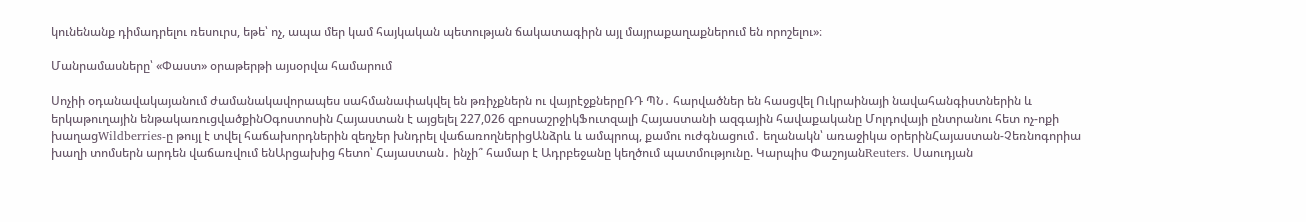կունենանք դիմադրելու ռեսուրս, եթե՝ ոչ, ապա մեր կամ հայկական պետության ճակատագիրն այլ մայրաքաղաքներում են որոշելու»։

Մանրամասները՝ «Փաստ» օրաթերթի այսօրվա համարում

Սոչիի օդանավակայանում ժամանակավորապես սահմանափակվել են թռիչքներն ու վայրէջքներըՌԴ ՊՆ․ հարվածներ են հասցվել Ուկրաինայի նավահանգիստներին և երկաթուղային ենթակառուցվածքինՕգոստոսին Հայաստան է այցելել 227,026 զբոսաշրջիկՖուտզալի Հայաստանի ազգային հավաքականը Մոլդովայի ընտրանու հետ ոչ-ոքի խաղացWildberries-ը թույլ է տվել հաճախորդներին զեղչեր խնդրել վաճառողներիցԱնձրև և ամպրոպ, քամու ուժգնացում․ եղանակն՝ առաջիկա օրերինՀայաստան-Չեռնոգորիա խաղի տոմսերն արդեն վաճառվում ենԱրցախից հետո՝ Հայաստան․ ինչի՞ համար է Ադրբեջանը կեղծում պատմությունը. Կարպիս ՓաշոյանReuters․ Սաուդյան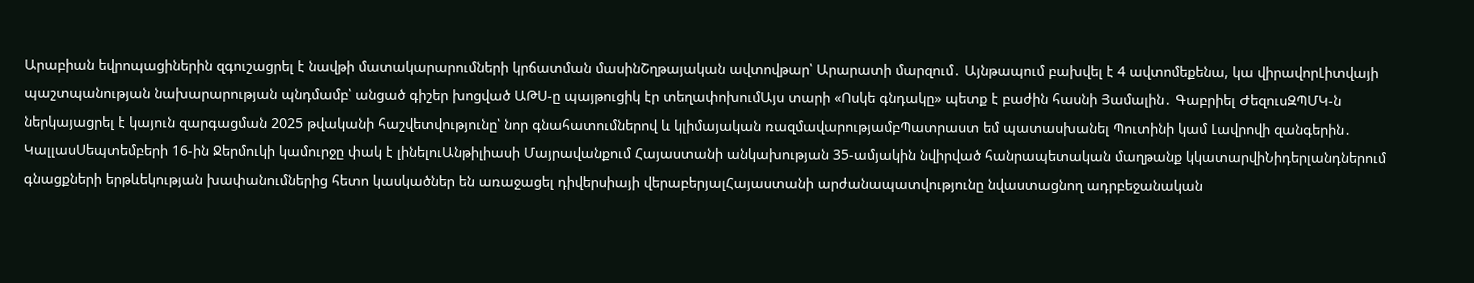Արաբիան եվրոպացիներին զգուշացրել է նավթի մատակարարումների կրճատման մասինՇղթայական ավտովթար՝ Արարատի մարզում․ Այնթապում բախվել է 4 ավտոմեքենա, կա վիրավորԼիտվայի պաշտպանության նախարարության պնդմամբ՝ անցած գիշեր խոցված ԱԹՍ-ը պայթուցիկ էր տեղափոխումԱյս տարի «Ոսկե գնդակը» պետք է բաժին հասնի Յամալին․ Գաբրիել ԺեզուսԶՊՄԿ-ն ներկայացրել է կայուն զարգացման 2025 թվականի հաշվետվությունը՝ նոր գնահատումներով և կլիմայական ռազմավարությամբՊատրաստ եմ պատասխանել Պուտինի կամ Լավրովի զանգերին․ ԿալլասՍեպտեմբերի 16-ին Ջերմուկի կամուրջը փակ է լինելուԱնթիլիասի Մայրավանքում Հայաստանի անկախության 35-ամյակին նվիրված հանրապետական մաղթանք կկատարվիՆիդերլանդներում գնացքների երթևեկության խափանումներից հետո կասկածներ են առաջացել դիվերսիայի վերաբերյալՀայաստանի արժանապատվությունը նվաստացնող ադրբեջանական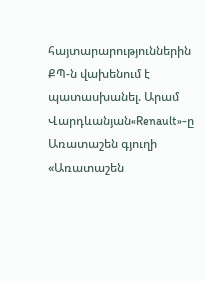հայտարարություններին ՔՊ-ն վախենում է պատասխանել. Արամ Վարդևանյան«Renault»-ը Առատաշեն գյուղի «Առատաշեն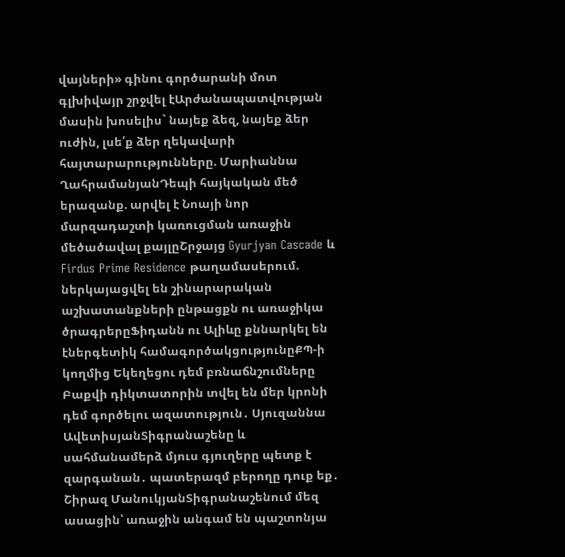վայների» գինու գործարանի մոտ գլխիվայր շրջվել էԱրժանապատվության մասին խոսելիս` նայեք ձեզ, նայեք ձեր ուժին, լսե՛ք ձեր ղեկավարի հայտարարությունները. Մարիաննա ՂահրամանյանԴեպի հայկական մեծ երազանք. արվել է Նոայի նոր մարզադաշտի կառուցման առաջին մեծածավալ քայլըՇրջայց Gyurjyan Cascade և Firdus Prime Residence թաղամասերում. ներկայացվել են շինարարական աշխատանքների ընթացքն ու առաջիկա ծրագրերըՖիդանն ու Ալիևը քննարկել են էներգետիկ համագործակցությունըՔՊ-ի կողմից Եկեղեցու դեմ բռնաճնշումները Բաքվի դիկտատորին տվել են մեր կրոնի դեմ գործելու ազատություն․ Սյուզաննա ԱվետիսյանՏիգրանաշենը և սահմանամերձ մյուս գյուղերը պետք է զարգանան․ պատերազմ բերողը դուք եք․ Շիրազ ՄանուկյանՏիգրանաշենում մեզ ասացին՝ առաջին անգամ են պաշտոնյա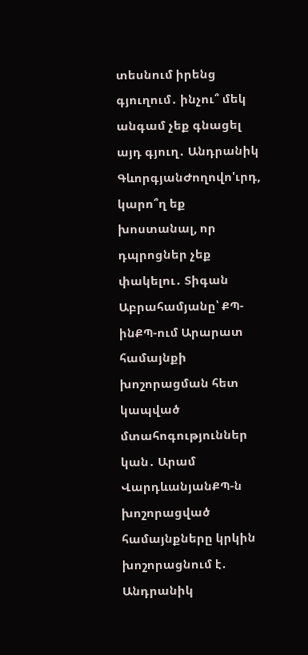տեսնում իրենց գյուղում․ ինչու՞ մեկ անգամ չեք գնացել այդ գյուղ․ Անդրանիկ ԳևորգյանԺողովո'ւրդ, կարո՞ղ եք խոստանալ, որ դպրոցներ չեք փակելու․ Տիգան Աբրահամյանը՝ ՔՊ-ինՔՊ-ում Արարատ համայնքի խոշորացման հետ կապված մտահոգություններ կան․ Արամ ՎարդևանյանՔՊ-ն խոշորացված համայնքները կրկին խոշորացնում է․ Անդրանիկ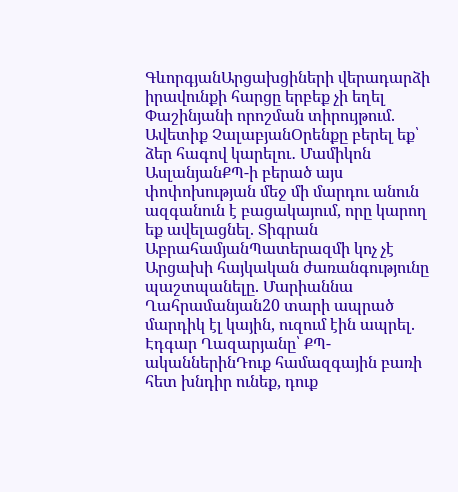ԳևորգյանԱրցախցիների վերադարձի իրավունքի հարցը երբեք չի եղել Փաշինյանի որոշման տիրույթում. Ավետիք ՉալաբյանՕրենքը բերել եք՝ ձեր հագով կարելու․ Մամիկոն ԱսլանյանՔՊ-ի բերած այս փոփոխության մեջ մի մարդու անուն ազգանուն է բացակայում, որը կարող եք ավելացնել. Տիգրան ԱբրահամյանՊատերազմի կոչ չէ Արցախի հայկական ժառանգությունը պաշտպանելը. Մարիաննա Ղահրամանյան20 տարի ապրած մարդիկ էլ կային, ուզում էին ապրել. Էդգար Ղազարյանը՝ ՔՊ-ականներինԴուք համազգային բառի հետ խնդիր ունեք, դուք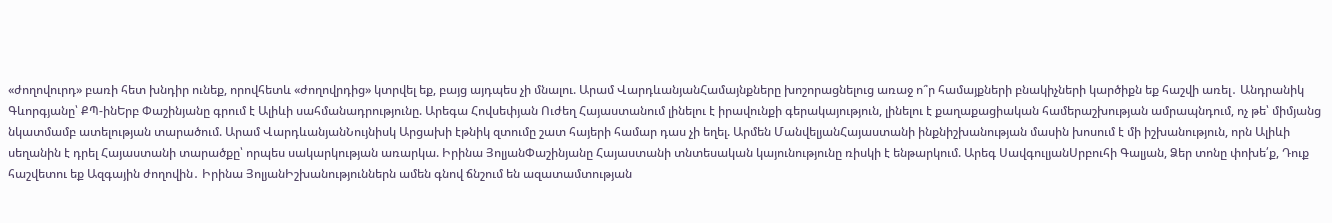«ժողովուրդ» բառի հետ խնդիր ունեք, որովհետև «ժողովրդից» կտրվել եք, բայց այդպես չի մնալու. Արամ ՎարդևանյանՀամայնքները խոշորացնելուց առաջ ո՞ր համայքների բնակիչների կարծիքն եք հաշվի առել․ Անդրանիկ Գևորգյանը՝ ՔՊ-ինԵրբ Փաշինյանը գրում է Ալիևի սահմանադրությունը. Արեգա Հովսեփյան Ուժեղ Հայաստանում լինելու է իրավունքի գերակայություն, լինելու է քաղաքացիական համերաշխության ամրապնդում, ոչ թե՝ միմյանց նկատմամբ ատելության տարածում. Արամ ՎարդևանյանՆույնիսկ Արցախի էթնիկ զտումը շատ հայերի համար դաս չի եղել. Արմեն ՄանվելյանՀայաստանի ինքնիշխանության մասին խոսում է մի իշխանություն, որն Ալիևի սեղանին է դրել Հայաստանի տարածքը՝ որպես սակարկության առարկա. Իրինա ՅոլյանՓաշինյանը Հայաստանի տնտեսական կայունությունը ռիսկի է ենթարկում. Արեգ ՍավգուլյանՍրբուհի Գալյան, Ձեր տոնը փոխե՛ք, Դուք հաշվետու եք Ազգային ժողովին․ Իրինա ՅոլյանԻշխանություններն ամեն գնով ճնշում են ազատամտության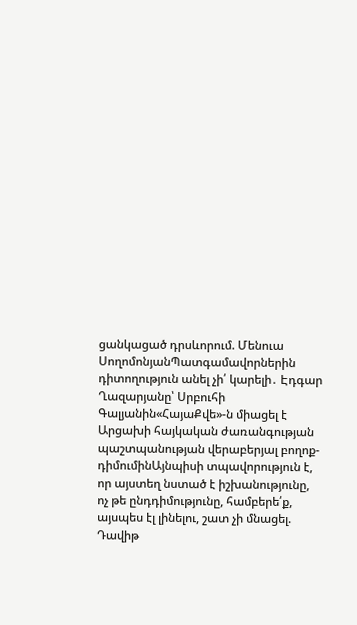ցանկացած դրսևորում. Մենուա ՍողոմոնյանՊատգամավորներին դիտողություն անել չի՛ կարելի․ Էդգար Ղազարյանը՝ Սրբուհի Գալյանին«ՀայաՔվե»-ն միացել է Արցախի հայկական ժառանգության պաշտպանության վերաբերյալ բողոք-դիմումինԱյնպիսի տպավորություն է, որ այստեղ նստած է իշխանությունը, ոչ թե ընդդիմությունը, համբերե՛ք, այսպես էլ լինելու, շատ չի մնացել. Դավիթ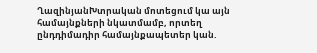ՂազինյանԽտրական մոտեցում կա այն համայնքների նկատմամբ, որտեղ ընդդիմադիր համայնքապետեր կան.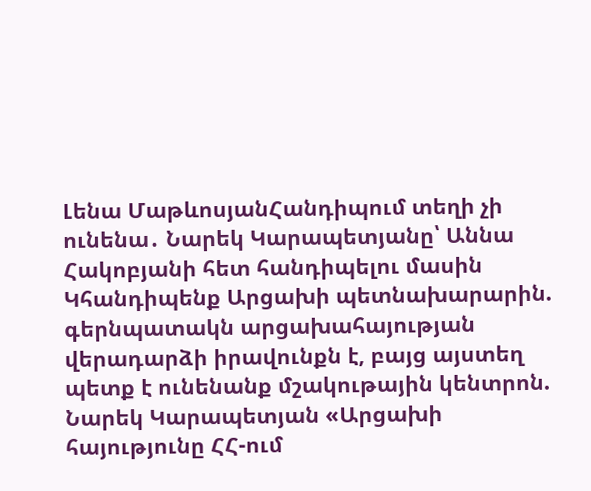Լենա ՄաթևոսյանՀանդիպում տեղի չի ունենա․ Նարեկ Կարապետյանը՝ Աննա Հակոբյանի հետ հանդիպելու մասին Կհանդիպենք Արցախի պետնախարարին. գերնպատակն արցախահայության վերադարձի իրավունքն է, բայց այստեղ պետք է ունենանք մշակութային կենտրոն. Նարեկ Կարապետյան «Արցախի հայությունը ՀՀ-ում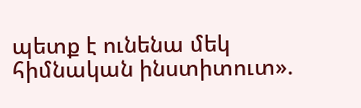պետք է ունենա մեկ հիմնական ինստիտուտ».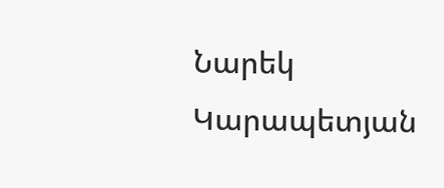Նարեկ Կարապետյան